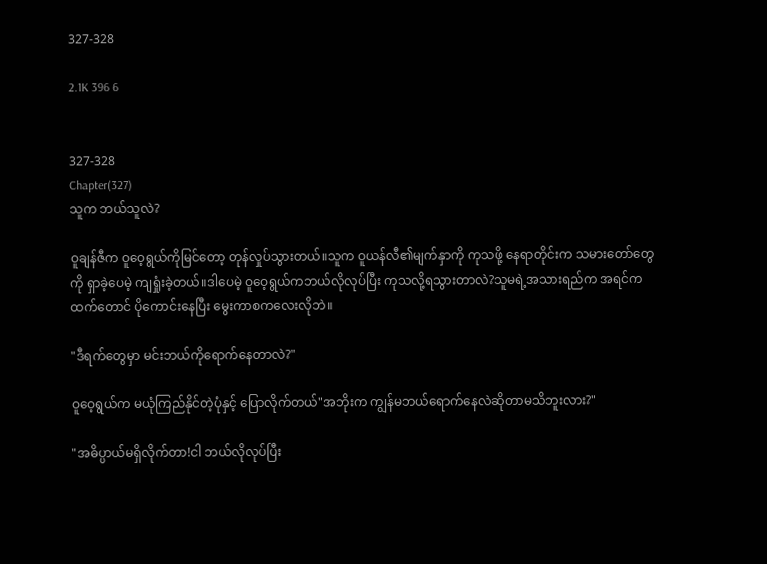327-328

2.1K 396 6


327-328
Chapter(327)
သူက ဘယ်သူလဲ?

ဝူချန်ဇီက ဝူဝေ့ရွယ်ကိုမြင်တော့ တုန်လှုပ်သွားတယ်။သူက ဝူယန်လီ၏မျက်နှာကို ကုသဖို့ နေရာတိုင်းက သမားတော်တွေကို ရှာခဲ့ပေမဲ့ ကျရှုံးခဲ့တယ်။ဒါပေမဲ့ ဝူဝေ့ရွယ်ကဘယ်လိုလုပ်ပြီး ကုသလို့ရသွားတာလဲ?သူမရဲ့အသားရည်က အရင်ကထက်တောင် ပိုကောင်းနေပြီး မွေးကာစကလေးလိုဘဲ။

"ဒီရက်တွေမှာ မင်းဘယ်ကိုရောက်နေတာလဲ?"

ဝူဝေ့ရွယ်က မယုံကြည်နိုင်တဲ့ပုံနှင့် ပြောလိုက်တယ်"အဘိုးက ကျွန်မဘယ်ရောက်နေလဲဆိုတာမသိဘူးလား?"

"အဓိပ္ပာယ်မရှိလိုက်တာ!ငါ ဘယ်လိုလုပ်ပြီး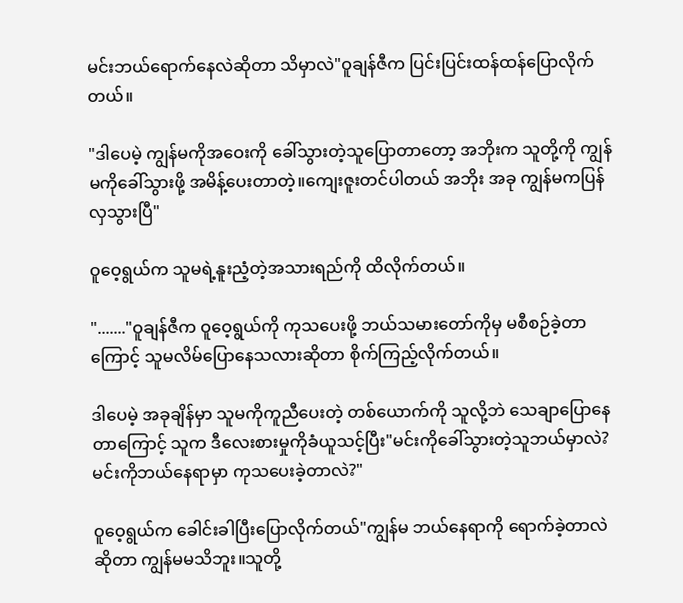မင်းဘယ်ရောက်နေလဲဆိုတာ သိမှာလဲ"ဝူချန်ဇီက ပြင်းပြင်းထန်ထန်ပြောလိုက်တယ်။

"ဒါပေမဲ့ ကျွန်မကိုအဝေးကို ခေါ်သွားတဲ့သူပြောတာတော့ အဘိုးက သူတို့ကို ကျွန်မကိုခေါ်သွားဖို့ အမိန့်ပေးတာတဲ့။ကျေးဇူးတင်ပါတယ် အဘိုး အခု ကျွန်မကပြန်လှသွားပြီ"

ဝူဝေ့ရွယ်က သူမရဲ့နူးညံ့တဲ့အသားရည်ကို ထိလိုက်တယ်။

"......."ဝူချန်ဇီက ဝူဝေ့ရွယ်ကို ကုသပေးဖို့ ဘယ်သမားတော်ကိုမှ မစီစဉ်ခဲ့တာကြောင့် သူမလိမ်ပြောနေသလားဆိုတာ စိုက်ကြည့်လိုက်တယ်။

ဒါပေမဲ့ အခုချိန်မှာ သူမကိုကူညီပေးတဲ့ တစ်ယောက်ကို သူလို့ဘဲ သေချာပြောနေတာကြောင့် သူက ဒီလေးစားမှုကိုခံယူသင့်ပြီး"မင်းကိုခေါ်သွားတဲ့သူဘယ်မှာလဲ?မင်းကိုဘယ်နေရာမှာ ကုသပေးခဲ့တာလဲ?"

ဝူဝေ့ရွယ်က ခေါင်းခါပြီးပြောလိုက်တယ်"ကျွန်မ ဘယ်နေရာကို ရောက်ခဲ့တာလဲဆိုတာ ကျွန်မမသိဘူး။သူတို့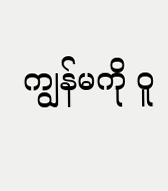ကျွန်မကို ဝူ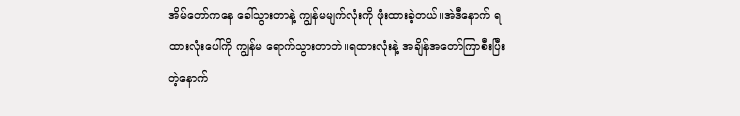အိမ်တော်ကနေ ခေါ်သွားတာနဲ့ ကျွန်မမျက်လုံးကို ဖုံးထားခဲ့တယ်။အဲဒီနောက် ရထားလုံးပေါ်ကို ကျွန်မ ရောက်သွားတာဘဲ။ရထားလုံးနဲ့ အချိန်အတော်ကြာစီးပြီးတဲ့နောက်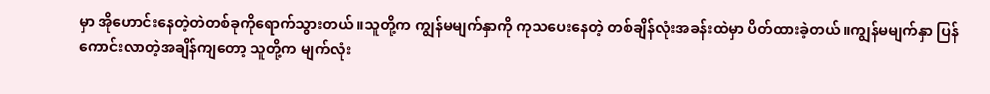မှာ အိုဟောင်းနေတဲ့တဲတစ်ခုကိုရောက်သွားတယ်။သူတို့က ကျွန်မမျက်နှာကို ကုသပေးနေတဲ့ တစ်ချိန်လုံးအခန်းထဲမှာ ပိတ်ထားခဲ့တယ်။ကျွန်မမျက်နှာ ပြန်ကောင်းလာတဲ့အချိန်ကျတော့ သူတို့က မျက်လုံး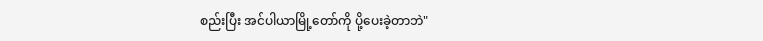စည်းပြီး အင်ပါယာမြို့တော်ကို ပို့ပေးခဲ့တာဘဲ"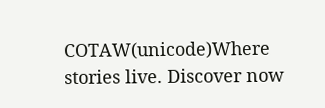COTAW(unicode)Where stories live. Discover now